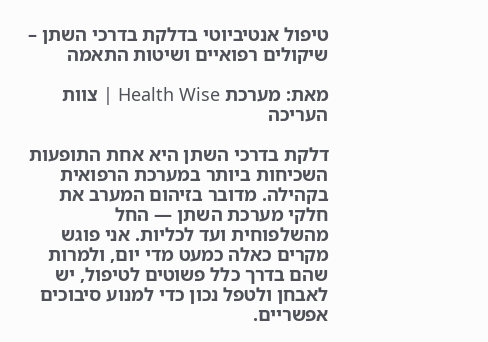טיפול אנטיביוטי בדלקת בדרכי השתן – שיקולים רפואיים ושיטות התאמה

מאת: מערכת Health Wise | צוות העריכה

דלקת בדרכי השתן היא אחת התופעות השכיחות ביותר במערכת הרפואית בקהילה. מדובר בזיהום המערב את חלקי מערכת השתן — החל מהשלפוחית ועד לכליות. אני פוגש מקרים כאלה כמעט מדי יום, ולמרות שהם בדרך כלל פשוטים לטיפול, יש לאבחן ולטפל נכון כדי למנוע סיבוכים אפשריים.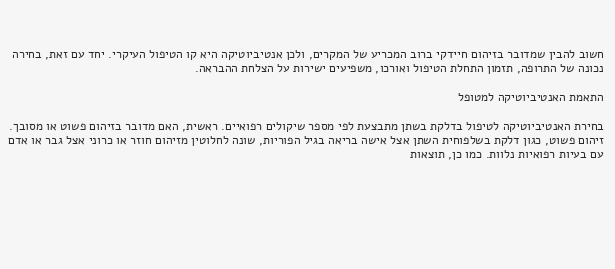חשוב להבין שמדובר בזיהום חיידקי ברוב המכריע של המקרים, ולכן אנטיביוטיקה היא קו הטיפול העיקרי. יחד עם זאת, בחירה נכונה של התרופה, תזמון התחלת הטיפול ואורכו, משפיעים ישירות על הצלחת ההבראה.

התאמת האנטיביוטיקה למטופל

בחירת האנטיביוטיקה לטיפול בדלקת בשתן מתבצעת לפי מספר שיקולים רפואיים. ראשית, האם מדובר בזיהום פשוט או מסובך. זיהום פשוט, כגון דלקת בשלפוחית השתן אצל אישה בריאה בגיל הפוריות, שונה לחלוטין מזיהום חוזר או כרוני אצל גבר או אדם עם בעיות רפואיות נלוות. כמו כן, תוצאות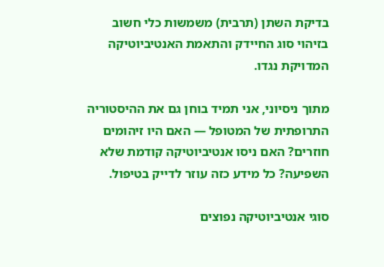בדיקת השתן (תרבית) משמשות כלי חשוב בזיהוי סוג החיידק והתאמת האנטיביוטיקה המדויקת נגדו.

מתוך ניסיוני, אני תמיד בוחן גם את ההיסטוריה התרופתית של המטופל — האם היו זיהומים חוזרים? האם ניסו אנטיביוטיקה קודמת שלא השפיעה? כל מידע כזה עוזר לדייק בטיפול.

סוגי אנטיביוטיקה נפוצים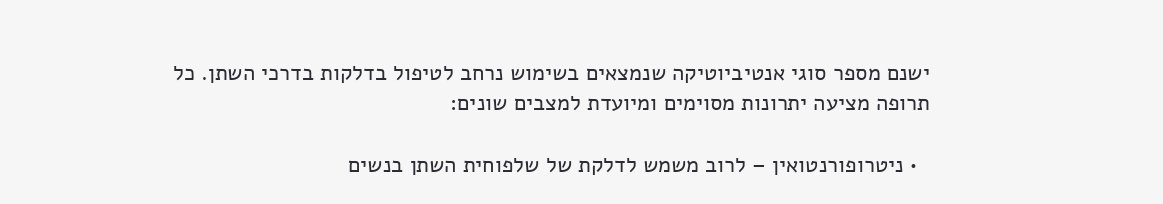ישנם מספר סוגי אנטיביוטיקה שנמצאים בשימוש נרחב לטיפול בדלקות בדרכי השתן. כל תרופה מציעה יתרונות מסוימים ומיועדת למצבים שונים:

  • ניטרופורנטואין – לרוב משמש לדלקת של שלפוחית השתן בנשים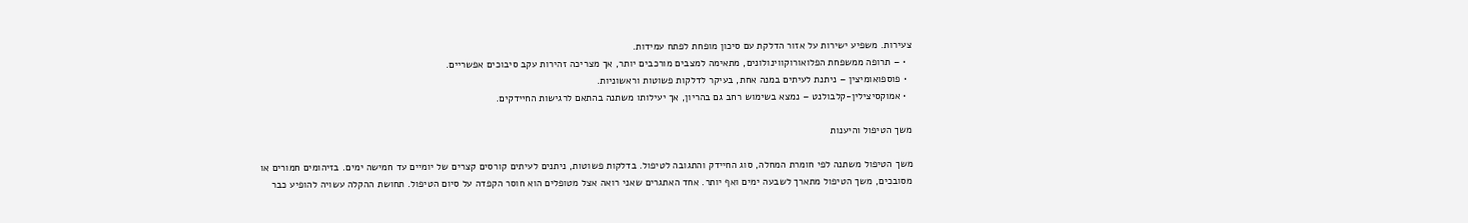צעירות. משפיע ישירות על אזור הדלקת עם סיכון מופחת לפתח עמידות.
  • – תרופה ממשפחת הפלואורוקווינולונים, מתאימה למצבים מורכבים יותר, אך מצריכה זהירות עקב סיבוכים אפשריים.
  • פוספואומיצין – ניתנת לעיתים במנה אחת, בעיקר לדלקות פשוטות וראשוניות.
  • אמוקסיצילין-קלבולנט – נמצא בשימוש רחב גם בהריון, אך יעילותו משתנה בהתאם לרגישות החיידקים.

משך הטיפול והיענות

משך הטיפול משתנה לפי חומרת המחלה, סוג החיידק והתגובה לטיפול. בדלקות פשוטות, ניתנים לעיתים קורסים קצרים של יומיים עד חמישה ימים. בזיהומים חמורים או מסובכים, משך הטיפול מתארך לשבעה ימים ואף יותר. אחד האתגרים שאני רואה אצל מטופלים הוא חוסר הקפדה על סיום הטיפול. תחושת ההקלה עשויה להופיע כבר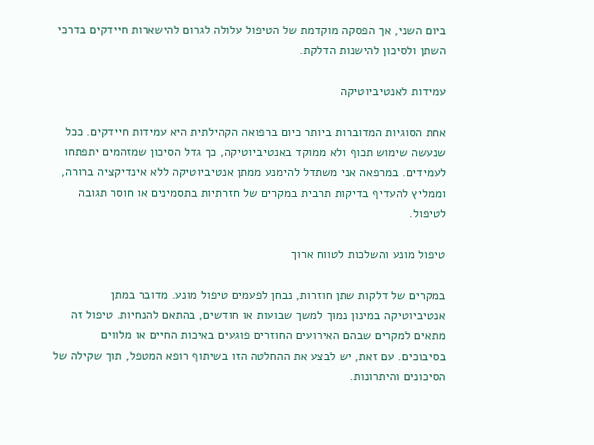ביום השני, אך הפסקה מוקדמת של הטיפול עלולה לגרום להישארות חיידקים בדרכי השתן ולסיכון להישנות הדלקת.

עמידות לאנטיביוטיקה

אחת הסוגיות המדוברות ביותר כיום ברפואה הקהילתית היא עמידות חיידקים. ככל שנעשה שימוש תכוף ולא ממוקד באנטיביוטיקה, כך גדל הסיכון שמזהמים יתפתחו לעמידים. במרפאה אני משתדל להימנע ממתן אנטיביוטיקה ללא אינדיקציה ברורה, וממליץ להעדיף בדיקות תרבית במקרים של חזרתיות בתסמינים או חוסר תגובה לטיפול.

טיפול מונע והשלכות לטווח ארוך

במקרים של דלקות שתן חוזרות, נבחן לפעמים טיפול מונע. מדובר במתן אנטיביוטיקה במינון נמוך למשך שבועות או חודשים, בהתאם להנחיות. טיפול זה מתאים למקרים שבהם האירועים החוזרים פוגעים באיכות החיים או מלווים בסיבוכים. עם זאת, יש לבצע את ההחלטה הזו בשיתוף רופא המטפל, תוך שקילה של הסיכונים והיתרונות.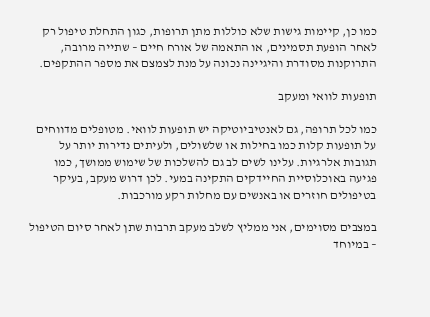כמו כן, קיימות גישות שלא כוללות מתן תרופות, כגון התחלת טיפול רק לאחר הופעת תסמינים, או התאמה של אורח חיים – שתייה מרובה, התרוקנות מסודרת והיגיינה נכונה על מנת לצמצם את מספר ההתקפים.

תופעות לוואי ומעקב

כמו לכל תרופה, גם לאנטיביוטיקה יש תופעות לוואי. מטופלים מדווחים על תופעות קלות כמו בחילות או שלשולים, ולעיתים נדירות יותר על תגובות אלרגיות. עלינו לשים לב גם להשלכות של שימוש ממושך, כמו פגיעה באוכלוסיית החיידקים התקינה במעי. לכן דרוש מעקב, בעיקר בטיפולים חוזרים או באנשים עם מחלות רקע מורכבות.

במצבים מסוימים, אני ממליץ לשלב מעקב תרבות שתן לאחר סיום הטיפול – במיוחד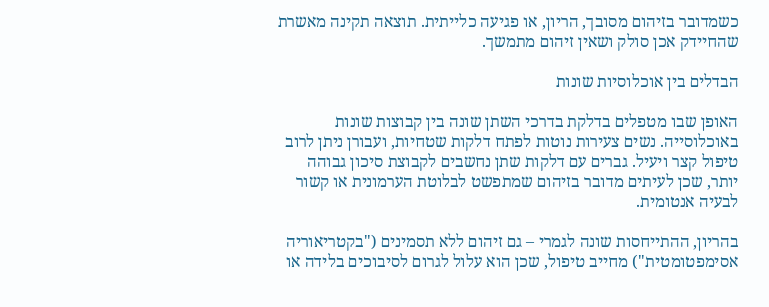כשמדובר בזיהום מסובך, הריון, או פגיעה כלייתית. תוצאה תקינה מאשרת שהחיידק אכן סולק ושאין זיהום מתמשך.

הבדלים בין אוכלוסיות שונות

האופן שבו מטפלים בדלקת בדרכי השתן שונה בין קבוצות שונות באוכלוסייה. נשים צעירות נוטות לפתח דלקות שטחיות, ועבורן ניתן לרוב טיפול קצר ויעיל. גברים עם דלקות שתן נחשבים לקבוצת סיכון גבוהה יותר, שכן לעיתים מדובר בזיהום שמתפשט לבלוטת הערמונית או קשור לבעיה אנטומית.

בהריון, ההתייחסות שונה לגמרי – גם זיהום ללא תסמינים ("בקטריאוריה אסימפטומטית") מחייב טיפול, שכן הוא עלול לגרום לסיבוכים בלידה או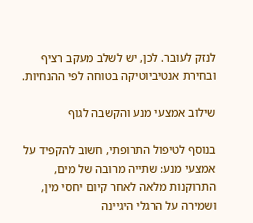לנזק לעובר. לכן, יש לשלב מעקב רציף ובחירת אנטיביוטיקה בטוחה לפי ההנחיות.

שילוב אמצעי מנע והקשבה לגוף

בנוסף לטיפול התרופתי, חשוב להקפיד על אמצעי מנע: שתייה מרובה של מים, התרוקנות מלאה לאחר קיום יחסי מין, ושמירה על הרגלי היגיינה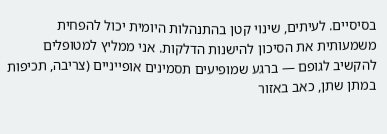בסיסיים. לעיתים, שינוי קטן בהתנהלות היומית יכול להפחית משמעותית את הסיכון להישנות הדלקות. אני ממליץ למטופלים להקשיב לגופם — ברגע שמופיעים תסמינים אופייניים (צריבה, תכיפות במתן שתן, כאב באזור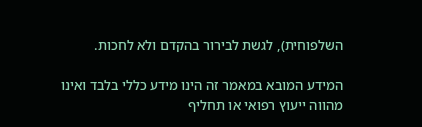השלפוחית), לגשת לבירור בהקדם ולא לחכות.

המידע המובא במאמר זה הינו מידע כללי בלבד ואינו מהווה ייעוץ רפואי או תחליף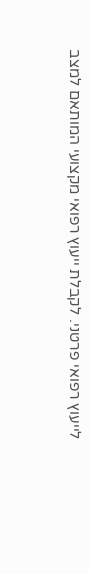לייעוץ רפואי פרטני. לקבלת ייעוץ רפואי מקצועי המותאם למצב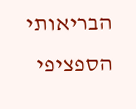הבריאותי הספציפי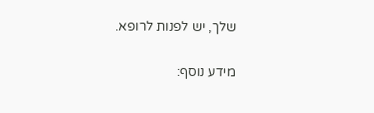שלך, יש לפנות לרופא.

מידע נוסף: